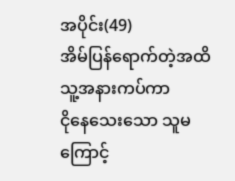အပိုင်း(49)
အိမ်ပြန်ရောက်တဲ့အထိ သူ့အနားကပ်ကာ
ငိုနေသေးသော သူမကြောင့်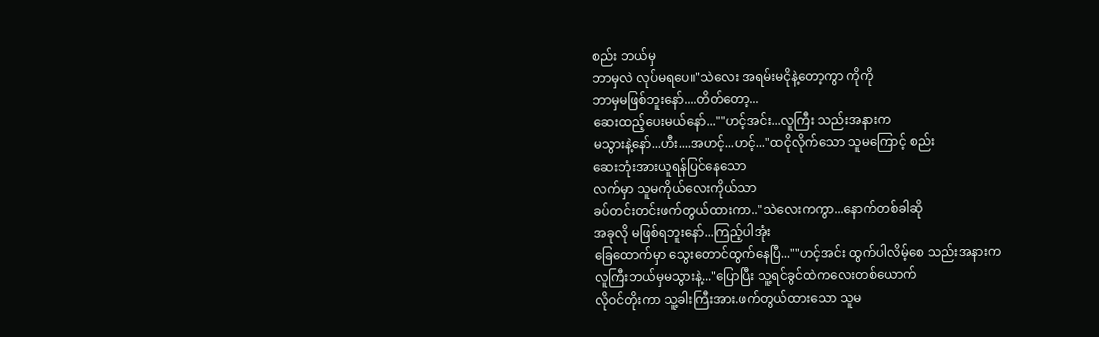စည်း ဘယ်မှ
ဘာမှလဲ လုပ်မရပေ။"သဲလေး အရမ်းမငိုနဲ့တော့ကွာ ကိုကို
ဘာမှမဖြစ်ဘူးနော်....တိတ်တော့...
ဆေးထည့်ပေးမယ်နော်...""ဟင့်အင်း...လူကြီး သည်းအနားက
မသွားနဲ့နော်...ဟီး....အဟင့်...ဟင့်..."ထငိုလိုက်သော သူမကြောင့် စည်း
ဆေးဘုံးအားယူရန်ပြင်နေသော
လက်မှာ သူမကိုယ်လေးကိုယ်သာ
ခပ်တင်းတင်းဖက်တွယ်ထားကာ.."သဲလေးကကွာ...နောက်တစ်ခါဆို
အခုလို မဖြစ်ရဘူးနော်...ကြည့်ပါအုံး
ခြေထောက်မှာ သွေးတောင်ထွက်နေပြီ...""ဟင့်အင်း ထွက်ပါလိမ့်စေ သည်းအနားက
လူကြီးဘယ်မှမသွားနဲ့..."ပြောပြီး သူ့ရင်ခွင်ထဲကလေးတစ်ယောက်
လိုဝင်တိုးကာ သူ့ခါးကြီးအား.ဖက်တွယ်ထားသော သူမ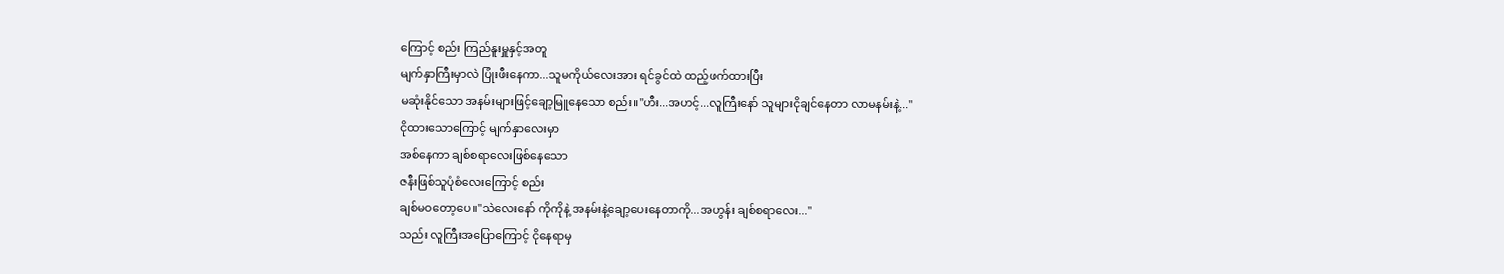ကြောင့် စည်း ကြည်နူးမှူနှင့်အတူ
မျက်နှာကြီးမှာလဲ ပြုံးဖီးနေကာ...သူမကိုယ်လေးအား ရင်ခွင်ထဲ ထည့်ဖက်ထားပြီး
မဆုံးနိုင်သော အနမ်းများဖြင့်ချော့မြူနေသော စည်း။"ဟီး...အဟင့်...လူကြီးနော် သူများငိုချင်နေတာ လာမနမ်းနဲ့..."
ငိုထားသောကြောင့် မျက်နှာလေးမှာ
အစ်နေကာ ချစ်စရာလေးဖြစ်နေသော
ဇနီးဖြစ်သူပုံစံလေးကြောင့် စည်း
ချစ်မဝတော့ပေ။"သဲလေးနော် ကိုကိုနဲ့ အနမ်းနဲ့ချော့ပေးနေတာကို...အဟွန်း ချစ်စရာလေး..."
သည်း လူကြီးအပြောကြောင့် ငိုနေရာမှ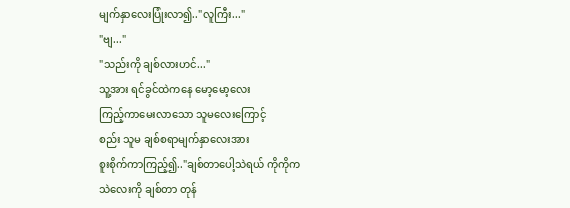မျက်နှာလေးပြုံးလာ၍.."လူကြီး..."
"ဗျ..."
"သည်းကို ချစ်လားဟင်..."
သူ့အား ရင်ခွင်ထဲကနေ မော့မော့လေး
ကြည့်ကာမေးလာသော သူမလေးကြောင့်
စည်း သူမ ချစ်စရာမျက်နှာလေးအား
စူးစိုက်ကာကြည့်၍.."ချစ်တာပေါ့သဲရယ် ကိုကိုက
သဲလေးကို ချစ်တာ တုန်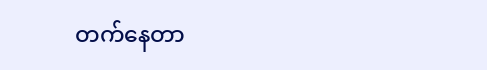တက်နေတာ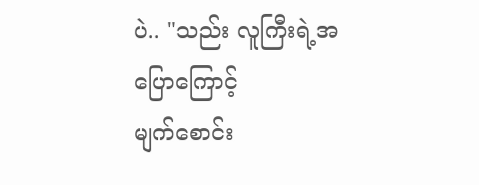ပဲ.. "သည်း လူကြီးရဲ့အပြောကြောင့်
မျက်စောင်း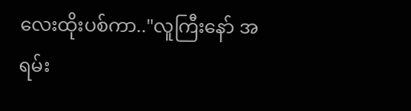လေးထိုးပစ်ကာ.."လူကြီးနော် အရမ်း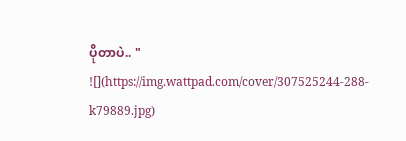ပိုတာပဲ.. "
![](https://img.wattpad.com/cover/307525244-288-k79889.jpg)